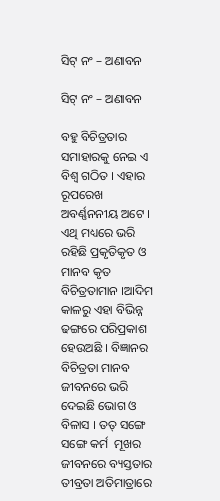ସିଟ୍‍ ନଂ – ଅଣାବନ

ସିଟ୍‍ ନଂ – ଅଣାବନ

ବହୁ ବିଚିତ୍ରତାର ସମାହାରକୁ ନେଇ ଏ ବିଶ୍ୱ ଗଠିତ । ଏହାର ରୂପରେଖ ଅବର୍ଣ୍ଣନନୀୟ ଅଟେ । ଏଥି ମଧ୍ୟରେ ଭରି ରହିଛି ପ୍ରକୃତିକୃତ ଓ ମାନବ କୃତ ବିଚିତ୍ରତାମାନ ।ଆଦିମ କାଳରୁ ଏହା ବିଭିନ୍ନ ଢଙ୍ଗରେ ପରିପ୍ରକାଶ ହେଉଅଛି । ବିଜ୍ଞାନର ବିଚିତ୍ରତା ମାନବ ଜୀବନରେ ଭରି ଦେଇଛି ଭୋଗ ଓ ବିଳାସ । ତତ୍‍ ସଙ୍ଗେ ସଙ୍ଗେ କର୍ମ  ମୂଖର ଜୀବନରେ ବ୍ୟସ୍ତତାର ତୀବ୍ରତା ଅତିମାତ୍ରାରେ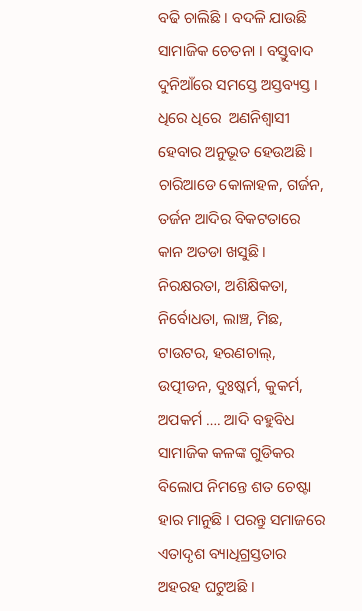ବଢି ଚାଲିଛି । ବଦଳି ଯାଉଛି ସାମାଜିକ ଚେତନା । ବସ୍ତୁବାଦ ଦୁନିଆଁରେ ସମସ୍ତେ ଅସ୍ତବ୍ୟସ୍ତ । ଧିରେ ଧିରେ  ଅଣନିଶ୍ୱାସୀ ହେବାର ଅନୁଭୂତ ହେଉଅଛି । ଚାରିଆଡେ କୋଳାହଳ, ଗର୍ଜନ, ତର୍ଜନ ଆଦିର ବିକଟତାରେ କାନ ଅତଡା ଖସୁଛି । ନିରକ୍ଷରତା, ଅଶିକ୍ଷିକତା,  ନିର୍ବୋଧତା, ଲାଞ୍ଚ, ମିଛ, ଟାଉଟର, ହରଣଚାଲ୍‍, ଉତ୍ପୀଡନ, ଦୁଃଷ୍କର୍ମ, କୁକର୍ମ, ଅପକର୍ମ …. ଆଦି ବହୁବିଧ ସାମାଜିକ କଳଙ୍କ ଗୁଡିକର ବିଲୋପ ନିମନ୍ତେ ଶତ ଚେଷ୍ଟା  ହାର ମାନୁଛି । ପରନ୍ତୁ ସମାଜରେ ଏତାଦୃଶ ବ୍ୟାଧିଗ୍ରସ୍ତତାର ଅହରହ ଘଟୁଅଛି ।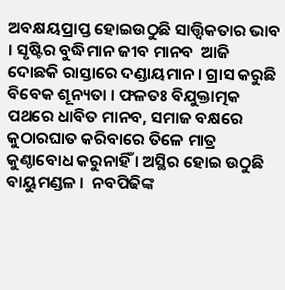ଅବକ୍ଷୟପ୍ରାପ୍ତ ହୋଇଉଠୁଛି ସାତ୍ତ୍ୱିକତାର ଭାବ । ସୃଷ୍ଟିର ବୁଦ୍ଧିମାନ ଜୀବ ମାନବ  ଆଜି ଦୋଛକି ରାସ୍ତାରେ ଦଣ୍ଡାୟମାନ । ଗ୍ରାସ କରୁଛି ବିବେକ ଶୂନ୍ୟତା । ଫଳତଃ ବିଯୁକ୍ତାତ୍ମକ ପଥରେ ଧାବିତ ମାନବ, ସମାଜ ବକ୍ଷରେ କୁଠାରଘାତ କରିବାରେ ତିଳେ ମାତ୍ର କୁଣ୍ଠାବୋଧ କରୁନାହିଁ । ଅସ୍ଥିର ହୋଇ ଉଠୁଛି ବାୟୁମଣ୍ଡଳ ।  ନବପିଢିଙ୍କ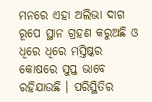ମନରେ ଏହା ଅଲିଭା ଦାଗ ରୂପେ ସ୍ଥାନ ଗ୍ରହଣ କରୁଅଛି ଓ ଧିରେ ଧିରେ ମସ୍ତିଷ୍କର  କୋଷରେ ସୁପ୍ତ ଭାବେ ରହିଯାଉଛି । ପରିସ୍ଥିତିର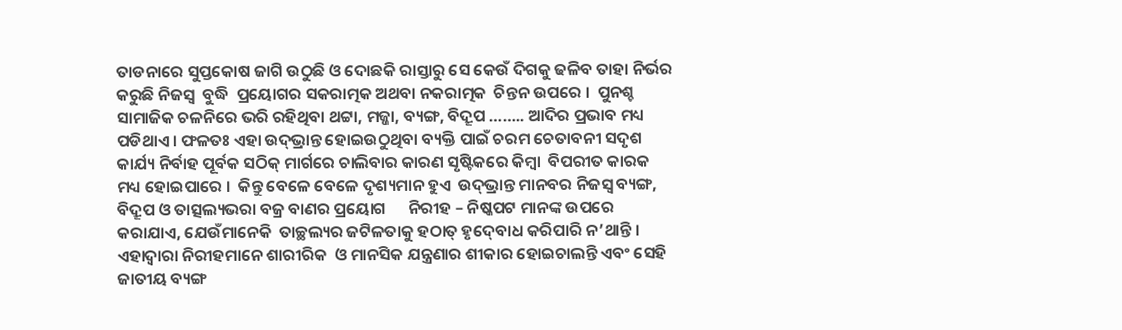ତାଡନାରେ ସୁପ୍ତକୋଷ ଜାଗି ଉଠୁଛି ଓ ଦୋଛକି ରାସ୍ତାରୁ ସେ କେଉଁ ଦିଗକୁ ଢଳିବ ତାହା ନିର୍ଭର କରୁଛି ନିଜସ୍ୱ  ବୁଦ୍ଧି  ପ୍ରୟୋଗର ସକରାତ୍ମକ ଅଥବା ନକରାତ୍ମକ  ଚିନ୍ତନ ଉପରେ ।  ପୁନଶ୍ଚ ସାମାଜିକ ଚଳନିରେ ଭରି ରହିଥିବା ଥଟ୍ଟା, ମଜ୍ଜା, ବ୍ୟଙ୍ଗ, ବିଦ୍ରୂପ …….. ଆଦିର ପ୍ରଭାବ ମଧ୍ୟ  ପଡିଥାଏ । ଫଳତଃ ଏହା ଉଦ୍‍ଭ୍ରାନ୍ତ ହୋଇଉଠୁଥିବା ବ୍ୟକ୍ତି ପାଇଁ ଚରମ ଚେତାବନୀ ସଦୃଶ କାର୍ଯ୍ୟ ନିର୍ବାହ ପୂର୍ବକ ସଠିକ୍‍ ମାର୍ଗରେ ଚାଲିବାର କାରଣ ସୃଷ୍ଟିକରେ କିମ୍ବା  ବିପରୀତ କାରକ ମଧ୍ୟ ହୋଇପାରେ ।  କିନ୍ତୁ ବେଳେ ବେଳେ ଦୃଶ୍ୟମାନ ହୁଏ  ଉଦ୍‍ଭ୍ରାନ୍ତ ମାନବର ନିଜସ୍ୱ ବ୍ୟଙ୍ଗ, ବିଦ୍ରୂପ ଓ ତାତ୍ସଲ୍ୟଭରା ବଜ୍ର ବାଣର ପ୍ରୟୋଗ      ନିରୀହ – ନିଷ୍କପଟ ମାନଙ୍କ ଉପରେ କରାଯାଏ, ଯେଉଁମାନେକି  ତାଚ୍ଛଲ୍ୟର ଜଟିଳତାକୁ ହଠାତ୍‍ ହୃଦ୍‍ବୋଧ କରିପାରି ନ’ଥାନ୍ତି । ଏହାଦ୍ୱାରା ନିରୀହମାନେ ଶାରୀରିକ  ଓ ମାନସିକ ଯନ୍ତ୍ରଣାର ଶୀକାର ହୋଇଚାଲନ୍ତି ଏବଂ ସେହି ଜାତୀୟ ବ୍ୟଙ୍ଗ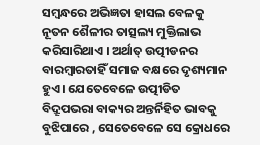ସମ୍ବନ୍ଧରେ ଅଭିଜ୍ଞତା ହାସଲ ବେଳକୁ ନୂତନ ଶୈଳୀର ତାତ୍ସଲ୍ୟ ମୁକ୍ତିଲାଭ କରିସାରିଥାଏ । ଅର୍ଥାତ୍‍ ଉତ୍ପୀଡନର ବାରମ୍ବାରତାହିଁ ସମାଜ ବକ୍ଷରେ ଦୃଶ୍ୟମାନ ହୁଏ । ଯେତେବେଳେ ଉତ୍ପୀଡିତ ବିଦ୍ରୂପଭରା ବାକ୍ୟର ଅନ୍ତର୍ନିହିତ ଭାବକୁ ବୁଝିପାରେ , ସେତେବେଳେ ସେ କ୍ରୋଧରେ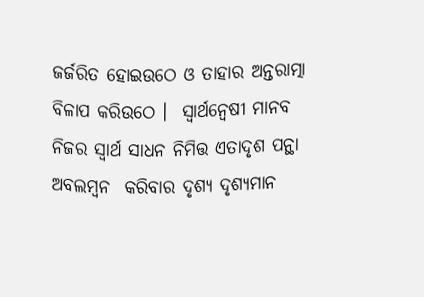ଜର୍ଜରିତ ହୋଇଉଠେ ଓ ତାହାର ଅନ୍ତରାତ୍ମା ବିଳାପ କରିଉଠେ ।  ସ୍ୱାର୍ଥନ୍ୱେଷୀ ମାନବ ନିଜର ସ୍ୱାର୍ଥ ସାଧନ ନିମିତ୍ତ ଏତାଦୃଶ ପନ୍ଥା ଅବଲମ୍ବନ  କରିବାର ଦୃଶ୍ୟ ଦୃଶ୍ୟମାନ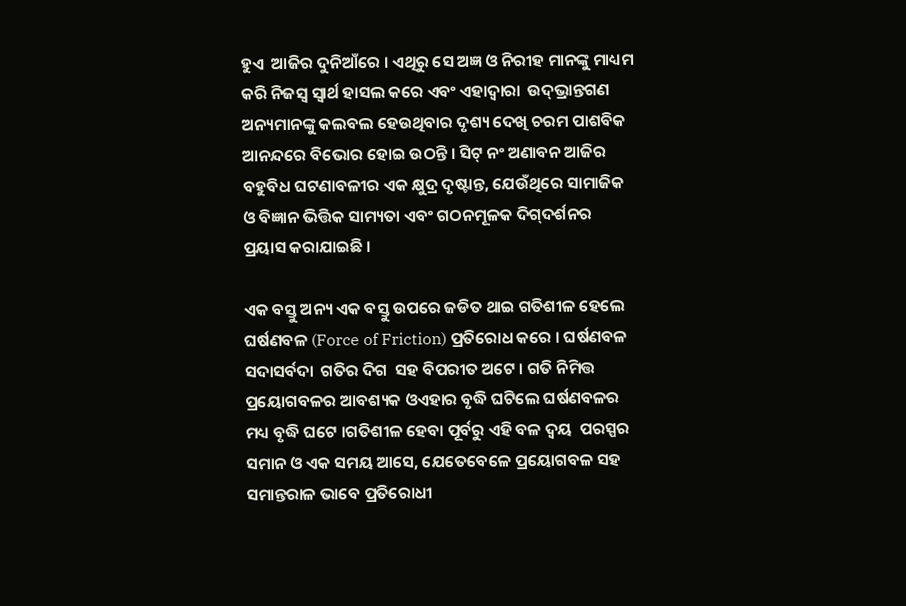ହୁଏ  ଆଜିର ଦୁନିଆଁରେ । ଏଥିରୁ ସେ ଅଜ୍ଞ ଓ ନିରୀହ ମାନଙ୍କୁ ମାଧ୍ୟମ କରି ନିଜସ୍ୱ ସ୍ୱାର୍ଥ ହାସଲ କରେ ଏବଂ ଏହାଦ୍ୱାରା  ଉଦ୍‍ଭ୍ରାନ୍ତଗଣ  ଅନ୍ୟମାନଙ୍କୁ କଲବଲ ହେଉଥିବାର ଦୃଶ୍ୟ ଦେଖି ଚରମ ପାଶବିକ ଆନନ୍ଦରେ ବିଭୋର ହୋଇ ଉଠନ୍ତି । ସିଟ୍‍ ନଂ ଅଣାବନ ଆଜିର ବହୁବିଧ ଘଟଣାବଳୀର ଏକ କ୍ଷୁଦ୍ର ଦୃଷ୍ଟାନ୍ତ, ଯେଉଁଥିରେ ସାମାଜିକ ଓ ବିଜ୍ଞାନ ଭିତ୍ତିକ ସାମ୍ୟତା ଏବଂ ଗଠନମୂଳକ ଦିଗ୍‍ଦର୍ଶନର ପ୍ରୟାସ କରାଯାଇଛି ।

ଏକ ବସ୍ତୁ ଅନ୍ୟ ଏକ ବସ୍ତୁ ଉପରେ ଜଡିତ ଥାଇ ଗତିଶୀଳ ହେଲେ ଘର୍ଷଣବଳ (Force of Friction) ପ୍ରତିରୋଧ କରେ । ଘର୍ଷଣବଳ ସଦାସର୍ବଦା  ଗତିର ଦିଗ  ସହ ବିପରୀତ ଅଟେ । ଗତି ନିମିତ୍ତ ପ୍ରୟୋଗବଳର ଆବଶ୍ୟକ ଓଏହାର ବୃଦ୍ଧି ଘଟିଲେ ଘର୍ଷଣବଳର ମଧ୍ୟ ବୃଦ୍ଧି ଘଟେ ।ଗତିଶୀଳ ହେବା ପୂର୍ବରୁ ଏହି ବଳ ଦ୍ୱୟ  ପରସ୍ପର ସମାନ ଓ ଏକ ସମୟ ଆସେ, ଯେତେବେଳେ ପ୍ରୟୋଗବଳ ସହ ସମାନ୍ତରାଳ ଭାବେ ପ୍ରତିରୋଧୀ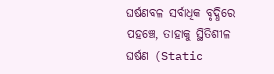ଘର୍ଷଣବଳ ସର୍ବାଧିକ ବୃଦ୍ଧିରେ ପହଞ୍ଚେ, ତାହାକୁ ସ୍ଥିତିଶୀଳ ଘର୍ଷଣ (Static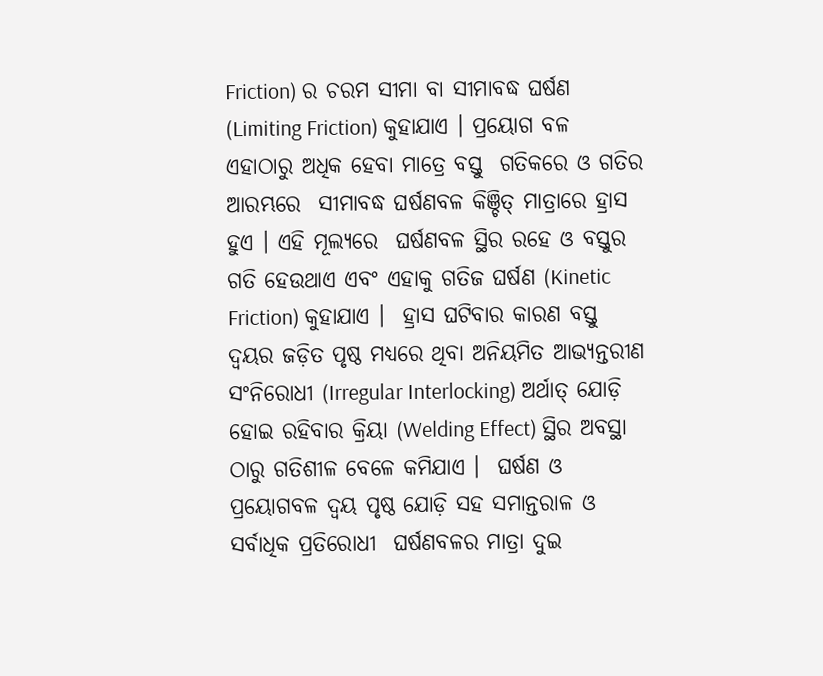Friction) ର ଚରମ ସୀମା ବା ସୀମାବଦ୍ଧ ଘର୍ଷଣ (Limiting Friction) କୁହାଯାଏ । ପ୍ରୟୋଗ ବଳ ଏହାଠାରୁ ଅଧିକ ହେବା ମାତ୍ରେ ବସ୍ତୁ  ଗତିକରେ ଓ ଗତିର ଆରମ୍ଭରେ  ସୀମାବଦ୍ଧ ଘର୍ଷଣବଳ କିଞ୍ଚିତ୍‍ ମାତ୍ରାରେ ହ୍ରାସ ହୁଏ । ଏହି ମୂଲ୍ୟରେ  ଘର୍ଷଣବଳ ସ୍ଥିର ରହେ ଓ ବସ୍ତୁର ଗତି ହେଉଥାଏ ଏବଂ ଏହାକୁ ଗତିଜ ଘର୍ଷଣ (Kinetic Friction) କୁହାଯାଏ ।  ହ୍ରାସ ଘଟିବାର କାରଣ ବସ୍ତୁ ଦ୍ୱୟର ଜଡ଼ିତ ପୃଷ୍ଠ ମଧ୍ୟରେ ଥିବା ଅନିୟମିତ ଆଭ୍ୟନ୍ତରୀଣ ସଂନିରୋଧୀ (Irregular Interlocking) ଅର୍ଥାତ୍‍ ଯୋଡ଼ି ହୋଇ ରହିବାର କ୍ରିୟା (Welding Effect) ସ୍ଥିର ଅବସ୍ଥା ଠାରୁ ଗତିଶୀଳ ବେଳେ କମିଯାଏ ।  ଘର୍ଷଣ ଓ   ପ୍ରୟୋଗବଳ ଦ୍ୱୟ ପୃଷ୍ଠ ଯୋଡ଼ି ସହ ସମାନ୍ତରାଳ ଓ ସର୍ବାଧିକ ପ୍ରତିରୋଧୀ  ଘର୍ଷଣବଳର ମାତ୍ରା ଦୁଇ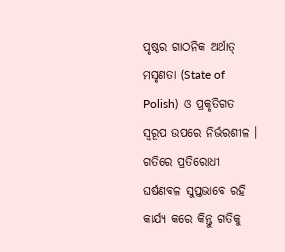ପୃଷ୍ଠର ଗାଠନିକ ଅର୍ଥାତ୍‍ ମସୃଣତା (State of Polish)  ଓ ପ୍ରକୃତିଗତ ସ୍ୱରୂପ ଉପରେ ନିର୍ଭରଶୀଳ ।  ଗତିରେ ପ୍ରତିରୋଧୀ  ଘର୍ଷଣବଳ ସୁପ୍ତଭାବେ ରହି କାର୍ଯ୍ୟ କରେ କିନ୍ତୁ ଗତିକୁ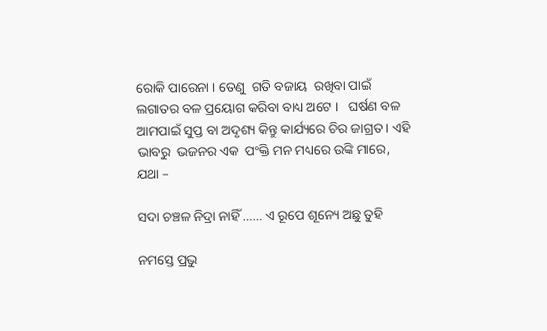ରୋକି ପାରେନା । ତେଣୁ  ଗତି ବଜାୟ  ରଖିବା ପାଇଁ ଲଗାତର ବଳ ପ୍ରୟୋଗ କରିବା ବାଧ୍ୟ ଅଟେ ।   ଘର୍ଷଣ ବଳ ଆମପାଇଁ ସୁପ୍ତ ବା ଅଦୃଶ୍ୟ କିନ୍ତୁ କାର୍ଯ୍ୟରେ ଚିର ଜାଗ୍ରତ । ଏହି ଭାବରୁ  ଭଜନର ଏକ  ପଂକ୍ତି ମନ ମଧ୍ୟରେ ଉଙ୍କି ମାରେ, ଯଥା –

ସଦା ଚଞ୍ଚଳ ନିଦ୍ରା ନାହିଁ …… ଏ ରୂପେ ଶୂନ୍ୟେ ଅଛୁ ତୁହି

ନମସ୍ତେ ପ୍ରଭୁ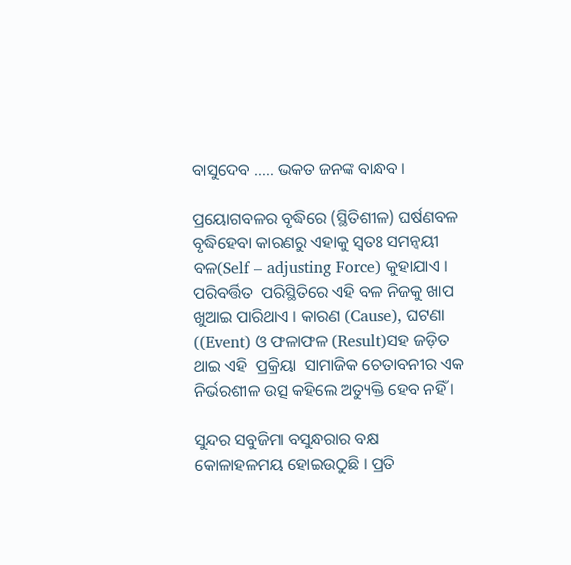ବାସୁଦେବ ….. ଭକତ ଜନଙ୍କ ବାନ୍ଧବ ।

ପ୍ରୟୋଗବଳର ବୃଦ୍ଧିରେ (ସ୍ଥିତିଶୀଳ) ଘର୍ଷଣବଳ ବୃଦ୍ଧିହେବା କାରଣରୁ ଏହାକୁ ସ୍ୱତଃ ସମନ୍ୱୟୀ ବଳ(Self – adjusting Force) କୁହାଯାଏ । ପରିବର୍ତ୍ତିତ  ପରିସ୍ଥିତିରେ ଏହି ବଳ ନିଜକୁ ଖାପ ଖୁଆଇ ପାରିଥାଏ । କାରଣ (Cause), ଘଟଣା ((Event) ଓ ଫଳାଫଳ (Result)ସହ ଜଡ଼ିତ ଥାଇ ଏହି  ପ୍ରକ୍ରିୟା  ସାମାଜିକ ଚେତାବନୀର ଏକ ନିର୍ଭରଶୀଳ ଉତ୍ସ କହିଲେ ଅତ୍ୟୁକ୍ତି ହେବ ନହିଁ ।

ସୁନ୍ଦର ସବୁଜିମା ବସୁନ୍ଧରାର ବକ୍ଷ କୋଳାହଳମୟ ହୋଇଉଠୁଛି । ପ୍ରତି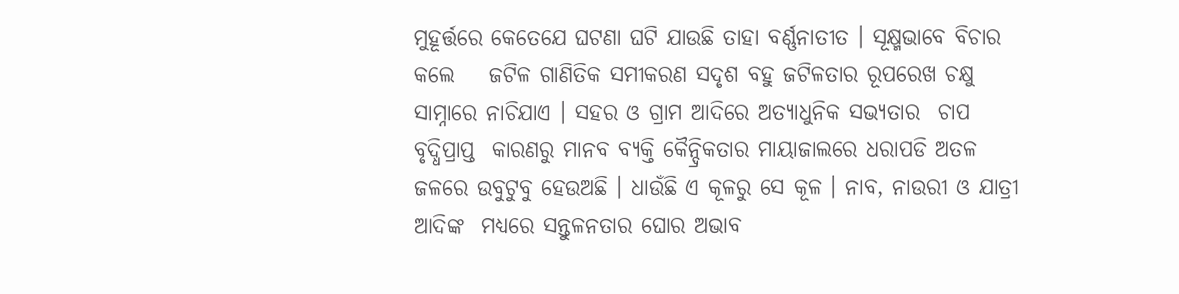ମୁହୂର୍ତ୍ତରେ କେତେଯେ ଘଟଣା ଘଟି ଯାଉଛି ତାହା ବର୍ଣ୍ଣନାତୀତ । ସୂକ୍ଷ୍ମଭାବେ ବିଚାର କଲେ    ଜଟିଳ ଗାଣିତିକ ସମୀକରଣ ସଦୃଶ ବହୁ ଜଟିଳତାର ରୂପରେଖ ଚକ୍ଷୁ ସାମ୍ନାରେ ନାଚିଯାଏ । ସହର ଓ ଗ୍ରାମ ଆଦିରେ ଅତ୍ୟାଧୁନିକ ସଭ୍ୟତାର  ଚାପ ବୃଦ୍ଧିପ୍ରାପ୍ତ  କାରଣରୁ ମାନବ ବ୍ୟକ୍ତି କୈନ୍ଦ୍ରିକତାର ମାୟାଜାଲରେ ଧରାପଡି ଅତଳ ଜଳରେ ଉବୁଟୁବୁ ହେଉଅଛି । ଧାଉଁଛି ଏ କୂଳରୁ ସେ କୂଳ । ନାବ, ନାଉରୀ ଓ ଯାତ୍ରୀ ଆଦିଙ୍କ  ମଧ୍ୟରେ ସନ୍ତୁଳନତାର ଘୋର ଅଭାବ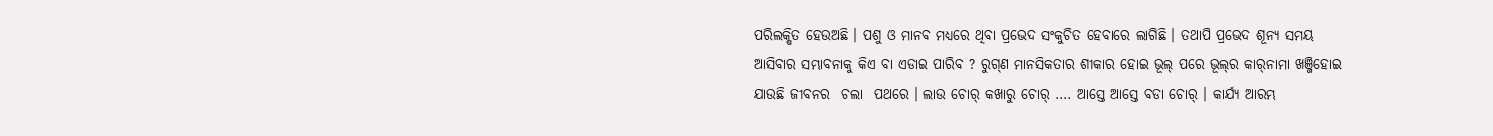ପରିଲକ୍ଷିତ ହେଉଅଛି । ପଶୁ ଓ ମାନବ ମଧ୍ୟରେ ଥିବା ପ୍ରଭେଦ ସଂକୁଚିତ ହେବାରେ ଲାଗିଛି । ତଥାପି ପ୍ରଭେଦ ଶୂନ୍ୟ ସମୟ    ଆସିବାର ସମ୍ଭାବନାକୁ କିଏ ବା ଏଡାଇ ପାରିବ ? ରୁଗ୍‍ଣ ମାନସିକତାର ଶୀକାର ହୋଇ ଭୂଲ୍‍ ପରେ ଭୂଲ୍‍ର କାର୍‍ନାମା ଖଞ୍ଜିହୋଇ ଯାଉଛି ଜୀବନର  ଚଲା  ପଥରେ । ଲାଉ ଚୋର୍‍ କଖାରୁ ଚୋର୍‍ …. ଆସ୍ତେ ଆସ୍ତେ ବଡା ଚୋର୍‍ । କାର୍ଯ୍ୟ ଆରମ୍ଭ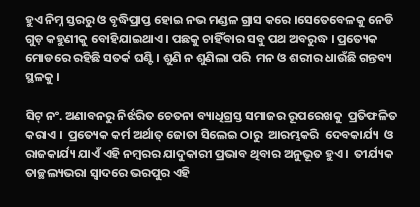ହୁଏ ନିମ୍ନ ସ୍ତରରୁ ଓ ବୃଦ୍ଧିପ୍ରାପ୍ତ ହୋଇ ନଭ ମଣ୍ଡଳ ଗ୍ରାସ କରେ ।ସେତେବେଳକୁ ନେଡି ଗୁଡ଼ କହୁଣୀକୁ ବୋହିଯାଇଥାଏ । ପଛକୁ ଚାହିଁବାର ସବୁ ପଥ ଅବରୁଦ୍ଧ । ପ୍ରତ୍ୟେକ ମୋଡରେ ରହିଛି ସତର୍କ ଘଣ୍ଟି । ଶୁଣି ନ ଶୁଣିଲା ପରି  ମନ ଓ ଶରୀର ଧାଉଁଛି ଗନ୍ତବ୍ୟ ସ୍ଥଳକୁ ।

ସିଟ୍‍ ନଂ. ଅଣାବନରୁ ନିର୍ଝରିତ ଚେତନା ବ୍ୟାଧିଗ୍ରସ୍ତ ସମାଜର ରୂପରେଖକୁ  ପ୍ରତିଫଳିତ କରାଏ ।  ପ୍ରତ୍ୟେକ କର୍ମ ଅର୍ଥାତ୍‍ ଜୋତା ସିଲେଇ ଠାରୁ  ଆରମ୍ଭକରି  ଦେବକାର୍ଯ୍ୟ  ଓ ରାଜକାର୍ଯ୍ୟ ଯାଏଁ ଏହି ନମ୍ବରର ଯାଦୁକାରୀ ପ୍ରଭାବ ଥିବାର ଅନୁଭୂତ ହୁଏ ।  ତୀର୍ଯ୍ୟକ ତାଚ୍ଛଲ୍ୟଭରା ସ୍ୱାଦରେ ଭରପୁର ଏହି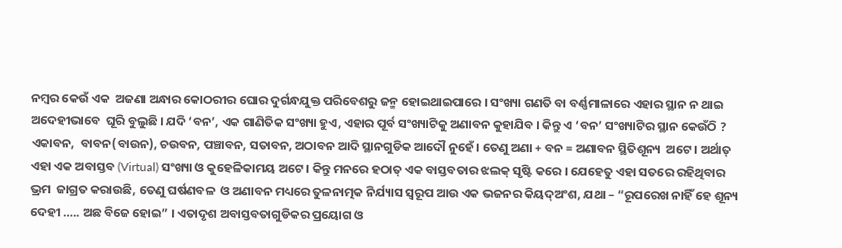ନମ୍ବର କେଉଁ ଏକ  ଅଜଣା ଅନ୍ଧାର କୋଠରୀର ଘୋର ଦୁର୍ଗନ୍ଧଯୁକ୍ତ ପରିବେଶରୁ ଜନ୍ମ ହୋଇଥାଇପାରେ । ସଂଖ୍ୟା ଗଣତି ବା ବର୍ଣ୍ଣମାଳାରେ ଏହାର ସ୍ଥାନ ନ ଥାଇ  ଅଦେହୀଭାବେ  ଘୂରି ବୁଲୁଛି । ଯଦି ‘ବନ’, ଏକ ଗାଣିତିକ ସଂଖ୍ୟା ହୁଏ, ଏହାର ପୂର୍ବ ସଂଖ୍ୟାଟିକୁ ଅଣାବନ କୁହାଯିବ । କିନ୍ତୁ ଏ ‘ବନ’ ସଂଖ୍ୟାଟିର ସ୍ଥାନ କେଉଁଠି ?  ଏକାବନ,  ବାବନ(ବାଉନ), ଚଉବନ, ପଞ୍ଚାବନ, ସତାବନ, ଅଠାବନ ଆଦି ସ୍ଥାନଗୁଡିକ ଆଦୌ ନୁହେଁ । ତେଣୁ ଅଣା + ବନ = ଅଣାବନ ସ୍ଥିତିଶୂନ୍ୟ  ଅଟେ । ଅର୍ଥାତ୍‍ ଏହା ଏକ ଅବାସ୍ତବ (Virtual) ସଂଖ୍ୟା ଓ କୁହେଳିକାମୟ ଅଟେ । କିନ୍ତୁ ମନରେ ହଠାତ୍‍ ଏକ ବାସ୍ତବତାର ଝଲକ୍ ସୃଷ୍ଟି କରେ । ଯେହେତୁ ଏହା ସତରେ ରହିଥିବାର  ଭ୍ରମ  ଜାଗ୍ରତ କରାଉଛି, ତେଣୁ ଘର୍ଷଣବଳ  ଓ ଅଣାବନ ମଧ୍ୟରେ ତୁଳନାତ୍ମକ ନିର୍ଯ୍ୟାସ ସ୍ୱରୂପ ଆଉ ଏକ ଭଜନର କିୟଦ୍‍ଅଂଶ, ଯଥା – “ରୂପରେଖ ନାହିଁ ହେ ଶୂନ୍ୟ ଦେହୀ ….. ଅଛ ବିଜେ ହୋଇ” । ଏତାଦୃଶ ଅବାସ୍ତବତାଗୁଡିକର ପ୍ରୟୋଗ ଓ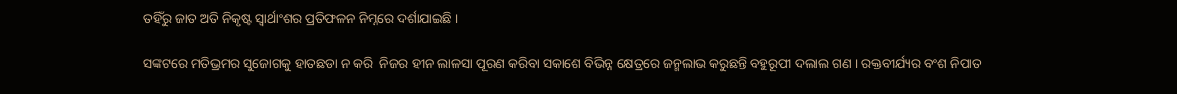ତହିଁରୁ ଜାତ ଅତି ନିକୃଷ୍ଟ ସ୍ୱାର୍ଥାଂଶର ପ୍ରତିଫଳନ ନିମ୍ନରେ ଦର୍ଶାଯାଇଛି ।

ସଙ୍କଟରେ ମତିଭ୍ରମର ସୁଜୋଗକୁ ହାତଛଡା ନ କରି  ନିଜର ହୀନ ଲାଳସା ପୂରଣ କରିବା ସକାଶେ ବିଭିନ୍ନ କ୍ଷେତ୍ରରେ ଜନ୍ମଲାଭ କରୁଛନ୍ତି ବହୁରୂପୀ ଦଲାଲ ଗଣ । ରକ୍ତବୀର୍ଯ୍ୟର ବଂଶ ନିପାତ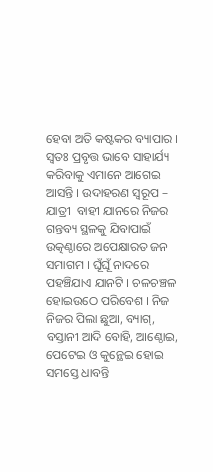ହେବା ଅତି କଷ୍ଟକର ବ୍ୟାପାର । ସ୍ୱତଃ ପ୍ରବୃତ୍ତ ଭାବେ ସାହାର୍ଯ୍ୟ କରିବାକୁ ଏମାନେ ଆଗେଇ ଆସନ୍ତି । ଉଦାହରଣ ସ୍ୱରୂପ – ଯାତ୍ରୀ  ବାହୀ ଯାନରେ ନିଜର ଗନ୍ତବ୍ୟ ସ୍ଥଳକୁ ଯିବାପାଇଁ ଉତ୍କଣ୍ଠାରେ ଅପେକ୍ଷାରତ ଜନ ସମାଗମ । ଘୂଁଘୂଁ ନାଦରେ ପହଞ୍ଚିଯାଏ ଯାନଟି । ଚଳଚଞ୍ଚଳ ହୋଇଉଠେ ପରିବେଶ । ନିଜ ନିଜର ପିଲା ଛୁଆ, ବ୍ୟାଗ୍‍, ବସ୍ତାନୀ ଆଦି ବୋହି, ଆଣ୍ଠୋଇ, ପେଟେଇ ଓ କୁନ୍ଥେଇ ହୋଇ ସମସ୍ତେ ଧାବନ୍ତି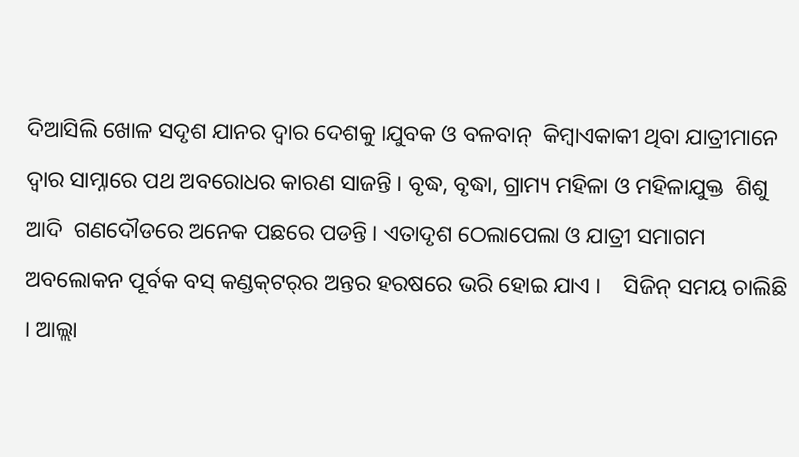ଦିଆସିଲି ଖୋଳ ସଦୃଶ ଯାନର ଦ୍ୱାର ଦେଶକୁ ।ଯୁବକ ଓ ବଳବାନ୍‍  କିମ୍ବାଏକାକୀ ଥିବା ଯାତ୍ରୀମାନେ ଦ୍ୱାର ସାମ୍ନାରେ ପଥ ଅବରୋଧର କାରଣ ସାଜନ୍ତି । ବୃଦ୍ଧ, ବୃଦ୍ଧା, ଗ୍ରାମ୍ୟ ମହିଳା ଓ ମହିଳାଯୁକ୍ତ  ଶିଶୁ   ଆଦି  ଗଣଦୌଡରେ ଅନେକ ପଛରେ ପଡନ୍ତି । ଏତାଦୃଶ ଠେଲାପେଲା ଓ ଯାତ୍ରୀ ସମାଗମ ଅବଲୋକନ ପୂର୍ବକ ବସ୍‍ କଣ୍ଡକ୍‍ଟର୍‍ର ଅନ୍ତର ହରଷରେ ଭରି ହୋଇ ଯାଏ ।    ସିଜିନ୍‍ ସମୟ ଚାଲିଛି । ଆଲ୍ଲା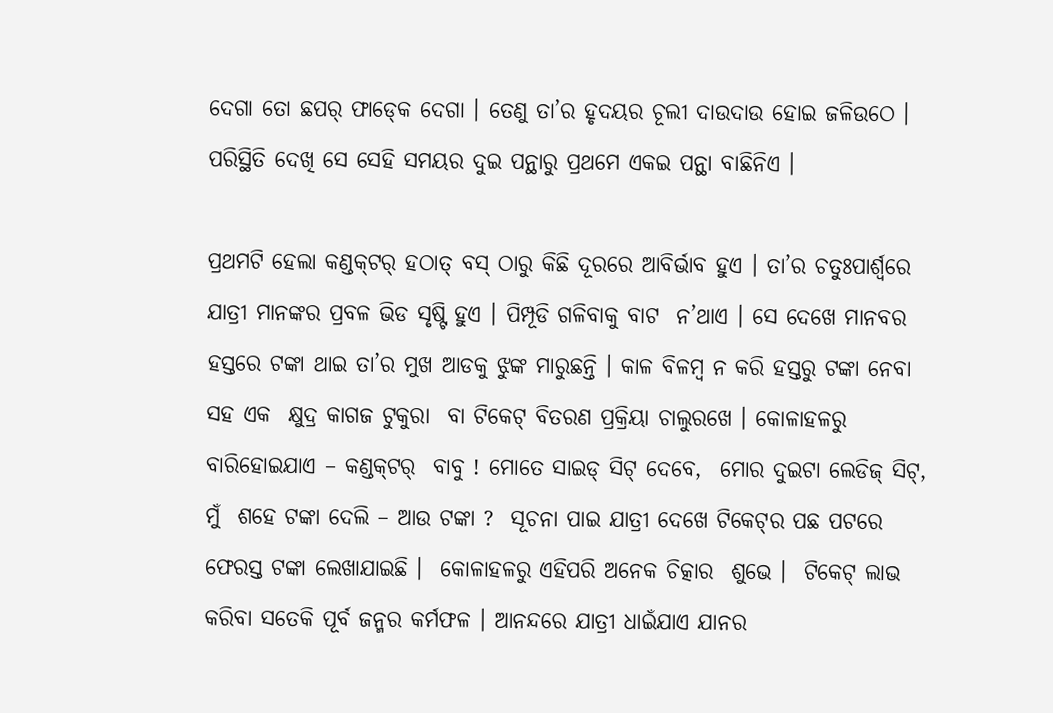ଦେଗା ତୋ ଛପର୍‍ ଫାଡ୍‍କେ ଦେଗା । ତେଣୁ ତା’ର ହୃଦୟର ଚୂଲୀ ଦାଉଦାଉ ହୋଇ ଜଳିଉଠେ । ପରିସ୍ଥିତି ଦେଖି ସେ ସେହି ସମୟର ଦୁଇ ପନ୍ଥାରୁ ପ୍ରଥମେ ଏକଇ ପନ୍ଥା ବାଛିନିଏ ।

ପ୍ରଥମଟି ହେଲା କଣ୍ଡକ୍‍ଟର୍‍ ହଠାତ୍‍ ବସ୍‍ ଠାରୁ କିଛି ଦୂରରେ ଆବିର୍ଭାବ ହୁଏ । ତା’ର ଚତୁଃପାର୍ଶ୍ୱରେ ଯାତ୍ରୀ ମାନଙ୍କର ପ୍ରବଳ ଭିଡ ସୃଷ୍ଟି ହୁଏ । ପିମ୍ପୂଡି ଗଳିବାକୁ ବାଟ  ନ’ଥାଏ । ସେ ଦେଖେ ମାନବର ହସ୍ତରେ ଟଙ୍କା ଥାଇ ତା’ର ମୁଖ ଆଡକୁ ଝୁଙ୍କ ମାରୁଛନ୍ତି । କାଳ ବିଳମ୍ବ ନ କରି ହସ୍ତରୁ ଟଙ୍କା ନେବା ସହ ଏକ  କ୍ଷୁଦ୍ର କାଗଜ ଟୁକୁରା  ବା ଟିକେଟ୍‍ ବିତରଣ ପ୍ରକ୍ରିୟା ଚାଲୁରଖେ । କୋଳାହଳରୁ ବାରିହୋଇଯାଏ – କଣ୍ଡକ୍‍ଟର୍‍  ବାବୁ ! ମୋତେ ସାଇଡ୍‍ ସିଟ୍‍ ଦେବେ,  ମୋର ଦୁଇଟା ଲେଡିଜ୍‍ ସିଟ୍‍,  ମୁଁ  ଶହେ ଟଙ୍କା ଦେଲି – ଆଉ ଟଙ୍କା ?  ସୂଚନା ପାଇ ଯାତ୍ରୀ ଦେଖେ ଟିକେଟ୍‍ର ପଛ ପଟରେ ଫେରସ୍ତ ଟଙ୍କା ଲେଖାଯାଇଛି ।  କୋଳାହଳରୁ ଏହିପରି ଅନେକ ଚିତ୍କାର  ଶୁଭେ ।  ଟିକେଟ୍‍ ଲାଭ କରିବା ସତେକି ପୂର୍ବ ଜନ୍ମର କର୍ମଫଳ । ଆନନ୍ଦରେ ଯାତ୍ରୀ ଧାଇଁଯାଏ ଯାନର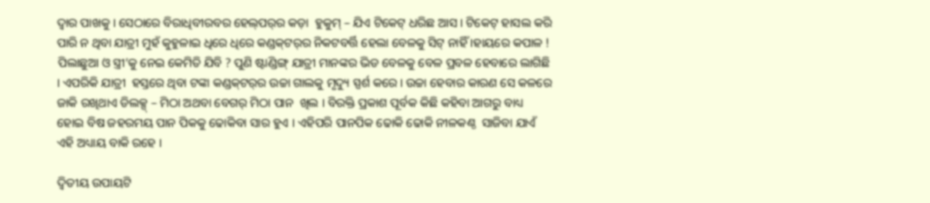ଦ୍ୱାର ପାଖକୁ । ସେଠାରେ ବିରାଧିବୀରବର ହେଲ୍‍ପର୍‍ର କଡ଼ା  ହୁକୁମ୍‍ – ଯିଏ ଟିକେଟ୍‍ ଧରିଛ ଆସ । ଟିକେଟ୍‍ ହାସଲ କରି ପାରି ନ ଥିବା ଯାତ୍ରୀ ମୁହଁ କୁହୁଳାଇ ଧିରେ ଧିରେ କଣ୍ଡକ୍‍ଟର୍‍ର ନିକଟବର୍ତ୍ତି ହେଲା ବେଳକୁ ସିଟ୍‍ ନାହିଁ ।ହାୟରେ କପାଳ ! ପିଲାଛୁଆ ଓ ସ୍ତ୍ରୀ’କୁ ନେଇ କେମିତି ଯିବି ? ପୁଣି ଷ୍ଟାଣ୍ଡିଙ୍ଗ୍‍ ଯାତ୍ରୀ ମାନଙ୍କର ଭିଡ ବେଳକୁ ବେଳ ପ୍ରବଳ ହେବାରେ ଲାଗିଛି । ଏପରିକି ଯାତ୍ରୀ  ହସ୍ତରେ ଥିବା ଟଙ୍କା କଣ୍ଡକ୍‍ଟର୍‍ର ଉଚ୍ଚା ଗାଲକୁ ମୃଦ୍ୟୁ ସ୍ପର୍ଶ କରେ । ଉଚ୍ଚା ହେବାର କାରଣ ସେ କଳରେ ଜାକି ରଖିଥାଏ ଡିଲକ୍ସ୍‍ – ମିଠା ଅଥବା ବେଗର୍‍ ମିଠା ପାନ  ଖିଲ । ବିରକ୍ତି ପ୍ରକାଶ ପୂର୍ବକ କିଛି କହିବା ଆଗରୁ ବାଧ୍ୟ ହୋଇ ବିଷ ଜହରମୟ ପାନ ପିକକୁ ଢୋକିବା ସାର ହୁଏ । ଏହିପରି ପାନପିକ ଢୋକି ଢୋକି ନୀଳକଣ୍ଠ  ସାଜିବା ଯାଏଁ ଏହି ଅଧ୍ୟାୟ ବାକି ରହେ ।

ଦ୍ୱିତୀୟ ଉପାୟଟି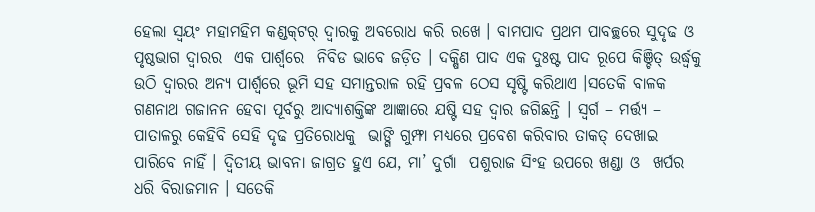ହେଲା ସ୍ୱୟଂ ମହାମହିମ କଣ୍ଡକ୍‍ଟର୍‍ ଦ୍ୱାରକୁ ଅବରୋଧ କରି ରଖେ । ବାମପାଦ ପ୍ରଥମ ପାବଚ୍ଛରେ ସୁଦୃଢ ଓ  ପୃଷ୍ଠଭାଗ ଦ୍ୱାରର  ଏକ ପାର୍ଶ୍ୱରେ  ନିବିଡ ଭାବେ ଜଡ଼ିତ । ଦକ୍ଷିଣ ପାଦ ଏକ ଦୁଃଷ୍ଟ ପାଦ ରୂପେ କିଞ୍ଚିତ୍‍ ଉର୍ଦ୍ଧ୍ୱକୁ ଉଠି ଦ୍ୱାରର ଅନ୍ୟ ପାର୍ଶ୍ୱରେ ଭୂମି ସହ ସମାନ୍ତରାଳ ରହି ପ୍ରବଳ ଠେସ ସୃଷ୍ଟି କରିଥାଏ ।ସତେକି ବାଳକ ଗଣନାଥ ଗଜାନନ ହେବା ପୂର୍ବରୁ ଆଦ୍ୟାଶକ୍ତିଙ୍କ ଆଜ୍ଞାରେ ଯଷ୍ଟି ସହ ଦ୍ୱାର ଜଗିଛନ୍ତି । ସ୍ୱର୍ଗ – ମର୍ତ୍ତ୍ୟ – ପାତାଳରୁ କେହିବି ସେହି ଦୃଢ ପ୍ରତିରୋଧକୁ  ଭାଙ୍ଗି ଗୁମ୍ଫା ମଧ୍ୟରେ ପ୍ରବେଶ କରିବାର ତାକତ୍‍ ଦେଖାଇ ପାରିବେ ନାହିଁ । ଦ୍ୱିତୀୟ ଭାବନା ଜାଗ୍ରତ ହୁଏ ଯେ, ମା’ ଦୁର୍ଗା  ପଶୁରାଜ ସିଂହ ଉପରେ ଖଣ୍ଡା ଓ  ଖର୍ପର  ଧରି ବିରାଜମାନ । ସତେକି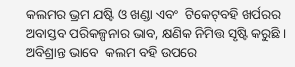କଲମର ଭ୍ରମ ଯଷ୍ଟି ଓ ଖଣ୍ଡା ଏବଂ  ଟିକେଟ୍‍ବହି ଖର୍ପରର ଅବାସ୍ତବ ପରିକଳ୍ପନାର ଭାବ, କ୍ଷଣିକ ନିମିତ୍ତ ସୃଷ୍ଟି କରୁଛି ।  ଅବିଶ୍ରାନ୍ତ ଭାବେ  କଲମ ବହି ଉପରେ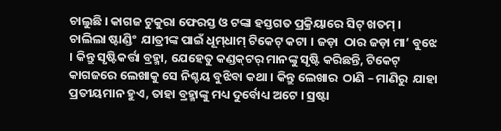ଚାଲୁଛି । କାଗଜ ଟୁକୁରା ଫେରସ୍ତ ଓ ଟଙ୍କା ହସ୍ତଗତ ପ୍ରକ୍ରିୟାରେ ସିଟ୍‍ ଖତମ୍‍ । ଚାଲିଲା ଷ୍ଟାଣ୍ଡିଂ  ଯାତ୍ରୀଙ୍କ ପାଇଁ ଧୂମ୍‍ଧାମ୍‍ ଟିକେଟ୍‍ କଟା । ଜଡ଼ା  ଠାର ଜଡ଼ା ମା’ ବୁଝେ । କିନ୍ତୁ ସୃଷ୍ଟିକର୍ତ୍ତା ବ୍ରହ୍ମା, ଯେହେତୁ କଣ୍ଡକ୍‍ଟର୍‍ ମାନଙ୍କୁ ସୃଷ୍ଟି କରିଛନ୍ତି, ଟିକେଟ୍‍ କାଗଜରେ ଲେଖାକୁ ସେ ନିଶ୍ଚୟ ବୁଝିବା କଥା । କିନ୍ତୁ ଲେଖାର  ଠାଣି – ମାଣିରୁ  ଯାହା ପ୍ରତୀୟମାନ ହୁଏ, ତାହା ବ୍ରହ୍ମାଙ୍କୁ ମଧ୍ୟ ଦୁର୍ବୋଧ୍ୟ ଅଟେ । ସ୍ରଷ୍ଟା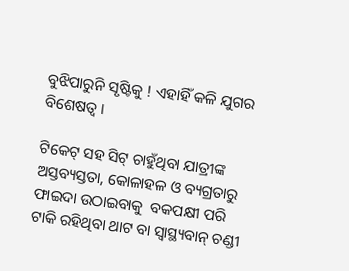ବୁଝିପାରୁନି ସୃଷ୍ଟିକୁ ! ଏହାହିଁ କଳି ଯୁଗର ବିଶେଷତ୍ୱ ।

ଟିକେଟ୍‍ ସହ ସିଟ୍‍ ଚାହୁଁଥିବା ଯାତ୍ରୀଙ୍କ ଅସ୍ତବ୍ୟସ୍ତତା, କୋଳାହଳ ଓ ବ୍ୟଗ୍ରତାରୁ ଫାଇଦା ଉଠାଇବାକୁ  ବକପକ୍ଷୀ ପରି ଟାକି ରହିଥିବା ଥାଟ ବା ସ୍ୱାସ୍ଥ୍ୟବାନ୍‍ ଚଣ୍ଡୀ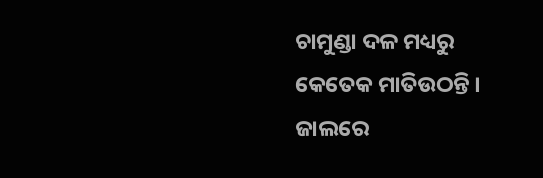ଚାମୁଣ୍ଡା ଦଳ ମଧ୍ୟରୁ କେତେକ ମାତିଉଠନ୍ତି । ଜାଲରେ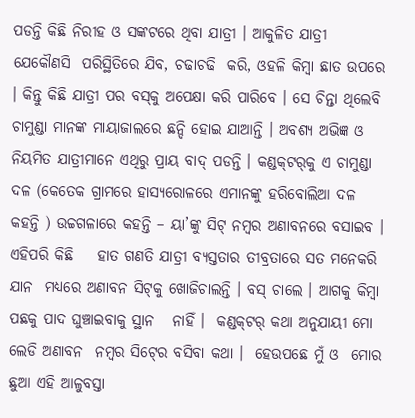ପଡନ୍ତି କିଛି ନିରୀହ ଓ ସଙ୍କଟରେ ଥିବା ଯାତ୍ରୀ । ଆକୁଳିତ ଯାତ୍ରୀ ଯେକୌଣସି  ପରିସ୍ଥିତିରେ ଯିବ, ଚଢାଚଢି  କରି, ଓହଳି କିମ୍ବା ଛାତ ଉପରେ । କିନ୍ତୁ କିଛି ଯାତ୍ରୀ ପର ବସ୍‍କୁ ଅପେକ୍ଷା କରି ପାରିବେ । ସେ ଚିନ୍ତା ଥିଲେବି ଚାମୁଣ୍ଡା ମାନଙ୍କ ମାୟାଜାଲରେ ଛନ୍ଦି ହୋଇ ଯାଆନ୍ତି । ଅବଶ୍ୟ ଅଭିଜ୍ଞ ଓ ନିୟମିତ ଯାତ୍ରୀମାନେ ଏଥିରୁ ପ୍ରାୟ ବାଦ୍‍ ପଡନ୍ତି । କଣ୍ଡକ୍‍ଟର୍‍କୁ ଏ ଚାମୁଣ୍ଡା ଦଳ (କେତେକ ଗ୍ରାମରେ ହାସ୍ୟରୋଳରେ ଏମାନଙ୍କୁ ହରିବୋଲିଆ ଦଳ କହନ୍ତି ) ଉଚ୍ଚଗଳାରେ କହନ୍ତି – ୟା’ଙ୍କୁ ସିଟ୍‍ ନମ୍ବର ଅଣାବନରେ ବସାଇବ । ଏହିପରି କିଛି    ହାତ ଗଣତି ଯାତ୍ରୀ ବ୍ୟସ୍ତତାର ତୀବ୍ରତାରେ ସତ ମନେକରି  ଯାନ  ମଧ୍ୟରେ ଅଣାବନ ସିଟ୍‍କୁ ଖୋଜିଚାଲନ୍ତି । ବସ୍‍ ଚାଲେ । ଆଗକୁ କିମ୍ବା ପଛକୁ ପାଦ ଘୁଞ୍ଚାଇବାକୁ ସ୍ଥାନ   ନାହିଁ ।  କଣ୍ଡକ୍‍ଟର୍‍ କଥା ଅନୁଯାୟୀ ମୋ ଲେଡି ଅଣାବନ  ନମ୍ବର ସିଟ୍‍ରେ ବସିବା କଥା ।  ହେଉପଛେ ମୁଁ ଓ  ମୋର ଛୁଆ ଏହି ଆଳୁବସ୍ତା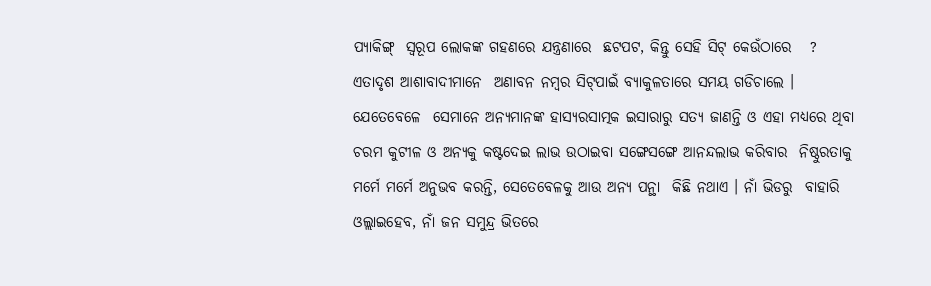ପ୍ୟାକିଙ୍ଗ୍‍  ସ୍ୱରୂପ ଲୋକଙ୍କ ଗହଣରେ ଯନ୍ତ୍ରଣାରେ  ଛଟପଟ, କିନ୍ତୁ ସେହି ସିଟ୍‍ କେଉଁଠାରେ   ?  ଏତାଦୃଶ ଆଶାବାଦୀମାନେ  ଅଣାବନ ନମ୍ବର ସିଟ୍‍ପାଇଁ ବ୍ୟାକୁଳତାରେ ସମୟ ଗଡିଚାଲେ ।  ଯେତେବେଳେ  ସେମାନେ ଅନ୍ୟମାନଙ୍କ ହାସ୍ୟରସାତ୍ମକ ଇସାରାରୁ ସତ୍ୟ ଜାଣନ୍ତି ଓ ଏହା ମଧ୍ୟରେ ଥିବା ଚରମ କୁଟୀଳ ଓ ଅନ୍ୟକୁ କଷ୍ଟଦେଇ ଲାଭ ଉଠାଇବା ସଙ୍ଗେସଙ୍ଗେ ଆନନ୍ଦଲାଭ କରିବାର  ନିଷ୍ଠୁରତାକୁ ମର୍ମେ ମର୍ମେ ଅନୁଭବ କରନ୍ତି, ସେତେବେଳକୁ ଆଉ ଅନ୍ୟ ପନ୍ଥା  କିଛି ନଥାଏ । ନାଁ ଭିଡରୁ  ବାହାରି  ଓଲ୍ଲାଇହେବ, ନାଁ ଜନ ସମୁନ୍ଦ୍ର ଭିତରେ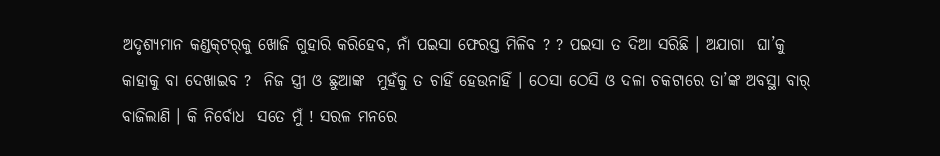ଅଦୃଶ୍ୟମାନ କଣ୍ଡକ୍‍ଟର୍‍କୁ ଖୋଜି ଗୁହାରି କରିହେବ, ନାଁ ପଇସା ଫେରସ୍ତ ମିଳିବ ? ? ପଇସା ତ ଦିଆ ସରିଛି । ଅଯାଗା  ଘା’କୁ କାହାକୁ ବା ଦେଖାଇବ ?  ନିଜ ସ୍ତ୍ରୀ ଓ ଛୁଆଙ୍କ  ମୁହଁକୁ ତ ଚାହିଁ ହେଉନାହିଁ । ଠେସା ଠେସି ଓ ଦଳା ଚକଟାରେ ତା’ଙ୍କ ଅବସ୍ଥା ବାର୍‍ ବାଜିଲାଣି । କି ନିର୍ବୋଧ  ସତେ ମୁଁ ! ସରଳ ମନରେ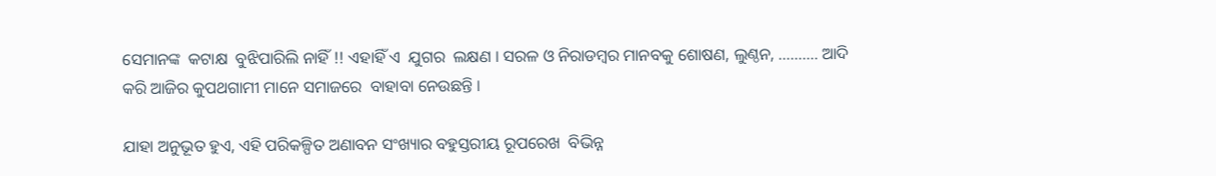ସେମାନଙ୍କ  କଟାକ୍ଷ  ବୁଝିପାରିଲି ନାହିଁ !! ଏହାହିଁ ଏ  ଯୁଗର  ଲକ୍ଷଣ । ସରଳ ଓ ନିରାଡମ୍ବର ମାନବକୁ ଶୋଷଣ, ଲୁଣ୍ଠନ, ………. ଆଦି  କରି ଆଜିର କୁପଥଗାମୀ ମାନେ ସମାଜରେ  ବାହାବା ନେଉଛନ୍ତି ।

ଯାହା ଅନୁଭୂତ ହୁଏ, ଏହି ପରିକଳ୍ପିତ ଅଣାବନ ସଂଖ୍ୟାର ବହୁସ୍ତରୀୟ ରୂପରେଖ  ବିଭିନ୍ନ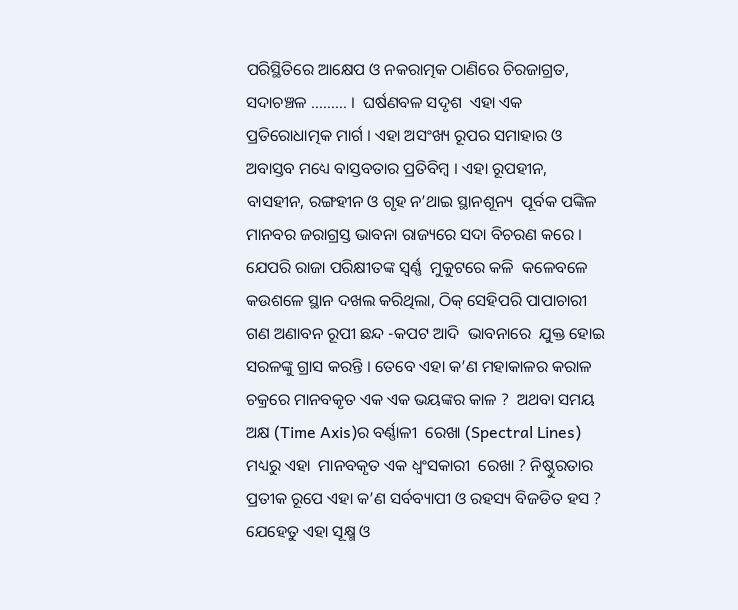ପରିସ୍ଥିତିରେ ଆକ୍ଷେପ ଓ ନକରାତ୍ମକ ଠାଣିରେ ଚିରଜାଗ୍ରତ, ସଦାଚଞ୍ଚଳ ……… ।  ଘର୍ଷଣବଳ ସଦୃଶ  ଏହା ଏକ ପ୍ରତିରୋଧାତ୍ମକ ମାର୍ଗ । ଏହା ଅସଂଖ୍ୟ ରୂପର ସମାହାର ଓ ଅବାସ୍ତବ ମଧ୍ୟେ ବାସ୍ତବତାର ପ୍ରତିବିମ୍ବ । ଏହା ରୂପହୀନ,  ବାସହୀନ, ରଙ୍ଗହୀନ ଓ ଗୃହ ନ’ଥାଇ ସ୍ଥାନଶୂନ୍ୟ  ପୂର୍ବକ ପଙ୍କିଳ ମାନବର ଜରାଗ୍ରସ୍ତ ଭାବନା ରାଜ୍ୟରେ ସଦା ବିଚରଣ କରେ । ଯେପରି ରାଜା ପରିକ୍ଷୀତଙ୍କ ସ୍ୱର୍ଣ୍ଣ  ମୁକୁଟରେ କଳି  କଳେବଳେ କଉଶଳେ ସ୍ଥାନ ଦଖଲ କରିଥିଲା, ଠିକ୍‍ ସେହିପରି ପାପାଚାରୀ ଗଣ ଅଣାବନ ରୂପୀ ଛନ୍ଦ -କପଟ ଆଦି  ଭାବନାରେ  ଯୁକ୍ତ ହୋଇ  ସରଳଙ୍କୁ ଗ୍ରାସ କରନ୍ତି । ତେବେ ଏହା କ’ଣ ମହାକାଳର କରାଳ ଚକ୍ରରେ ମାନବକୃତ ଏକ ଏକ ଭୟଙ୍କର କାଳ ?  ଅଥବା ସମୟ ଅକ୍ଷ (Time Axis)ର ବର୍ଣ୍ଣାଳୀ  ରେଖା (Spectral Lines) ମଧ୍ୟରୁ ଏହା  ମାନବକୃତ ଏକ ଧ୍ୱଂସକାରୀ  ରେଖା ? ନିଷ୍ଠୁରତାର ପ୍ରତୀକ ରୂପେ ଏହା କ’ଣ ସର୍ବବ୍ୟାପୀ ଓ ରହସ୍ୟ ବିଜଡିତ ହସ ?  ଯେହେତୁ ଏହା ସୂକ୍ଷ୍ମ ଓ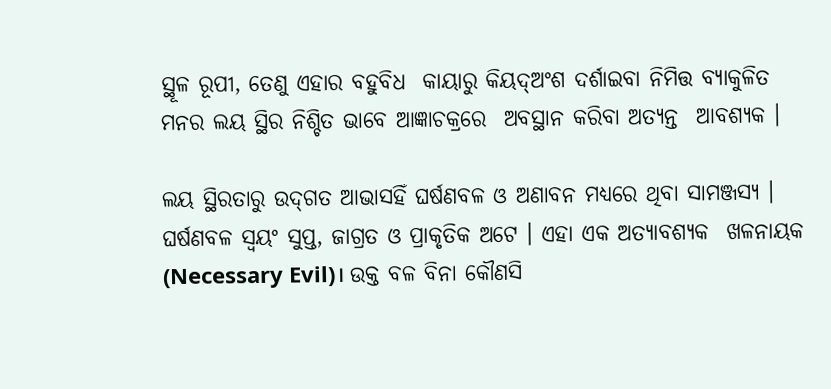ସ୍ଥୂଳ ରୂପୀ, ତେଣୁ ଏହାର ବହୁବିଧ  କାୟାରୁ କିୟଦ୍‍ଅଂଶ ଦର୍ଶାଇବା ନିମିତ୍ତ ବ୍ୟାକୁଳିତ ମନର ଲୟ ସ୍ଥିର ନିଶ୍ଚିତ ଭାବେ ଆଜ୍ଞାଚକ୍ରରେ  ଅବସ୍ଥାନ କରିବା ଅତ୍ୟନ୍ତ  ଆବଶ୍ୟକ ।

ଲୟ ସ୍ଥିରତାରୁ ଉଦ୍‍ଗତ ଆଭାସହିଁ ଘର୍ଷଣବଳ ଓ ଅଣାବନ ମଧ୍ୟରେ ଥିବା ସାମଞ୍ଜସ୍ୟ । ଘର୍ଷଣବଳ ସ୍ୱୟଂ ସୁପ୍ତ, ଜାଗ୍ରତ ଓ ପ୍ରାକୃତିକ ଅଟେ । ଏହା ଏକ ଅତ୍ୟାବଶ୍ୟକ  ଖଳନାୟକ (Necessary Evil)। ଉକ୍ତ ବଳ ବିନା କୌଣସି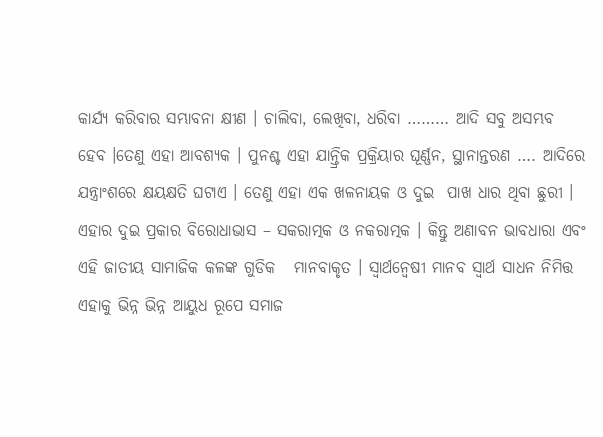କାର୍ଯ୍ୟ କରିବାର ସମ୍ଭାବନା କ୍ଷୀଣ । ଚାଲିବା, ଲେଖିବା, ଧରିବା ……… ଆଦି ସବୁ ଅସମ୍ଭବ ହେବ ।ତେଣୁ ଏହା ଆବଶ୍ୟକ । ପୁନଶ୍ଚ ଏହା ଯାନ୍ତ୍ରିକ ପ୍ରକ୍ରିୟାର ଘୂର୍ଣ୍ଣନ, ସ୍ଥାନାନ୍ତରଣ …. ଆଦିରେ ଯନ୍ତ୍ରାଂଶରେ କ୍ଷୟକ୍ଷତି ଘଟାଏ । ତେଣୁ ଏହା ଏକ ଖଳନାୟକ ଓ ଦୁଇ  ପାଖ ଧାର ଥିବା ଛୁରୀ । ଏହାର ଦୁଇ ପ୍ରକାର ବିରୋଧାଭାସ – ସକରାତ୍ମକ ଓ ନକରାତ୍ମକ । କିନ୍ତୁ ଅଣାବନ ଭାବଧାରା ଏବଂ ଏହି ଜାତୀୟ ସାମାଜିକ କଳଙ୍କ ଗୁଡିକ   ମାନବାକୃତ । ସ୍ୱାର୍ଥନ୍ୱେଷୀ ମାନବ ସ୍ୱାର୍ଥ ସାଧନ ନିମିତ୍ତ ଏହାକୁ ଭିନ୍ନ ଭିନ୍ନ ଆୟୁଧ ରୂପେ ସମାଜ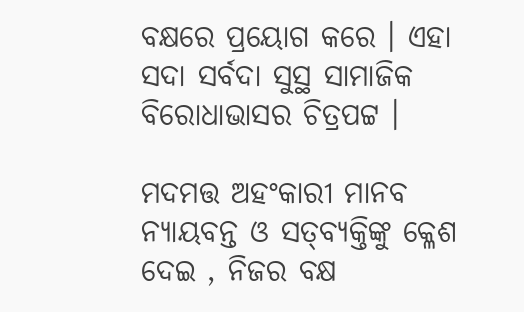ବକ୍ଷରେ ପ୍ରୟୋଗ କରେ । ଏହା ସଦା ସର୍ବଦା ସୁସ୍ଥ ସାମାଜିକ  ବିରୋଧାଭାସର ଚିତ୍ରପଟ୍ଟ ।

ମଦମତ୍ତ ଅହଂକାରୀ ମାନବ ନ୍ୟାୟବନ୍ତ ଓ ସତ୍‍ବ୍ୟକ୍ତିଙ୍କୁ କ୍ଳେଶ ଦେଇ , ନିଜର ବକ୍ଷ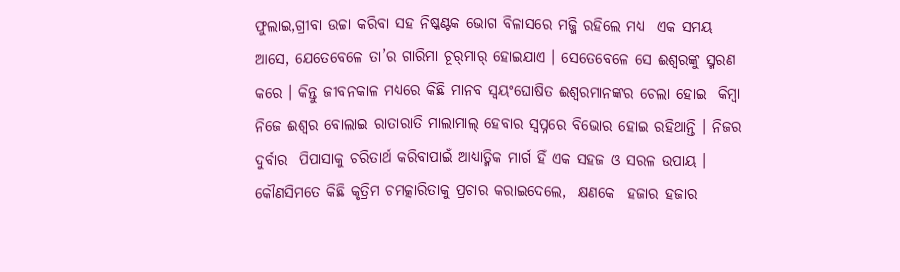ଫୁଲାଇ,ଗ୍ରୀବା ଉଚ୍ଚା କରିବା ସହ ନିଷ୍କଣ୍ଟକ ଭୋଗ ବିଳାସରେ ମଜ୍ଜି ରହିଲେ ମଧ୍ୟ  ଏକ ସମୟ ଆସେ, ଯେତେବେଳେ ତା’ର ଗାରିମା ଚୂର୍‍ମାର୍‍ ହୋଇଯାଏ । ସେତେବେଳେ ସେ ଈଶ୍ୱରଙ୍କୁ ସ୍ମରଣ କରେ । କିନ୍ତୁ ଜୀବନକାଳ ମଧ୍ୟରେ କିଛି ମାନବ ସ୍ୱୟଂଘୋଷିତ ଈଶ୍ୱରମାନଙ୍କର ଚେଲା ହୋଇ  କିମ୍ବା ନିଜେ ଈଶ୍ୱର ବୋଲାଇ ରାତାରାତି ମାଲାମାଲ୍‍ ହେବାର ସ୍ୱପ୍ନରେ ବିଭୋର ହୋଇ ରହିଥାନ୍ତି । ନିଜର ଦୁର୍ବାର  ପିପାସାକୁ ଚରିତାର୍ଥ କରିବାପାଇଁ ଆଧ୍ୟାତ୍ମିକ ମାର୍ଗ ହିଁ ଏକ ସହଜ ଓ ସରଳ ଉପାୟ । କୌଣସିମତେ କିଛି କୃତ୍ରିମ ଚମତ୍କାରିତାକୁ ପ୍ରଚାର କରାଇଦେଲେ,  କ୍ଷଣକେ  ହଜାର ହଜାର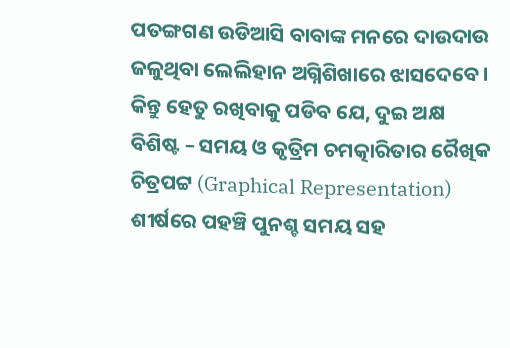ପତଙ୍ଗଗଣ ଉଡିଆସି ବାବାଙ୍କ ମନରେ ଦାଉଦାଉ ଜଳୁଥିବା ଲେଲିହାନ ଅଗ୍ନିଶିଖାରେ ଝାସଦେବେ । କିନ୍ତୁ ହେତୁ ରଖିବାକୁ ପଡିବ ଯେ, ଦୁଇ ଅକ୍ଷ  ବିଶିଷ୍ଟ – ସମୟ ଓ କୃତ୍ରିମ ଚମତ୍କାରିତାର ରୈଖିକ ଚିତ୍ରପଟ୍ଟ (Graphical Representation) ଶୀର୍ଷରେ ପହଞ୍ଚି ପୁନଶ୍ଚ ସମୟ ସହ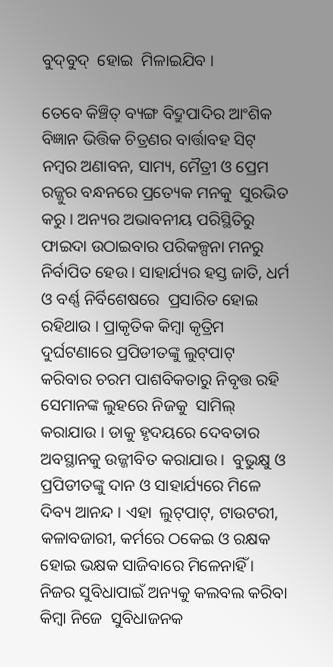ବୁଦ୍‍ବୁଦ୍‍  ହୋଇ  ମିଳାଇଯିବ ।

ତେବେ କିଞ୍ଚିତ୍‍ ବ୍ୟଙ୍ଗ ବିଦ୍ରୁପାଦିର ଆଂଶିକ ବିଜ୍ଞାନ ଭିତ୍ତିକ ଚିତ୍ରଣର ବାର୍ତ୍ତାବହ ସିଟ୍‍ ନମ୍ବର ଅଣାବନ, ସାମ୍ୟ, ମୈତ୍ରୀ ଓ ପ୍ରେମ ରଜ୍ଜୁର ବନ୍ଧନରେ ପ୍ରତ୍ୟେକ ମନକୁ  ସୁରଭିତ କରୁ । ଅନ୍ୟର ଅଭାବନୀୟ ପରିସ୍ଥିତିରୁ ଫାଇଦା ଉଠାଇବାର ପରିକଳ୍ପନା ମନରୁ ନିର୍ବାପିତ ହେଉ । ସାହାର୍ଯ୍ୟର ହସ୍ତ ଜାତି, ଧର୍ମ ଓ ବର୍ଣ୍ଣ ନିର୍ବିଶେଷରେ  ପ୍ରସାରିତ ହୋଇ ରହିଥାଉ । ପ୍ରାକୃତିକ କିମ୍ବା କୃତ୍ରିମ ଦୁର୍ଘଟଣାରେ ପ୍ରପିଡୀତଙ୍କୁ ଲୁଟ୍‍ପାଟ୍‍ କରିବାର ଚରମ ପାଶବିକତାରୁ ନିବୃତ୍ତ ରହି ସେମାନଙ୍କ ଲୁହରେ ନିଜକୁ  ସାମିଲ୍‍ କରାଯାଉ । ଡାକୁ ହୃଦୟରେ ଦେବତାର ଅବସ୍ଥାନକୁ ଉଜ୍ଜୀବିତ କରାଯାଉ ।  ବୁଭୁକ୍ଷୁ ଓ ପ୍ରପିଡୀତଙ୍କୁ ଦାନ ଓ ସାହାର୍ଯ୍ୟରେ ମିଳେ ଦିବ୍ୟ ଆନନ୍ଦ । ଏହା  ଲୁଟ୍‍ପାଟ୍‍, ଟାଉଟରୀ, କଳାବଜାରୀ, କର୍ମରେ ଠକେଇ ଓ ରକ୍ଷକ ହୋଇ ଭକ୍ଷକ ସାଜିବାରେ ମିଳେନାହିଁ । ନିଜର ସୁବିଧାପାଇଁ ଅନ୍ୟକୁ କଲବଲ କରିବା କିମ୍ବା ନିଜେ  ସୁବିଧାଜନକ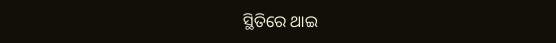ସ୍ଥିତିରେ ଥାଇ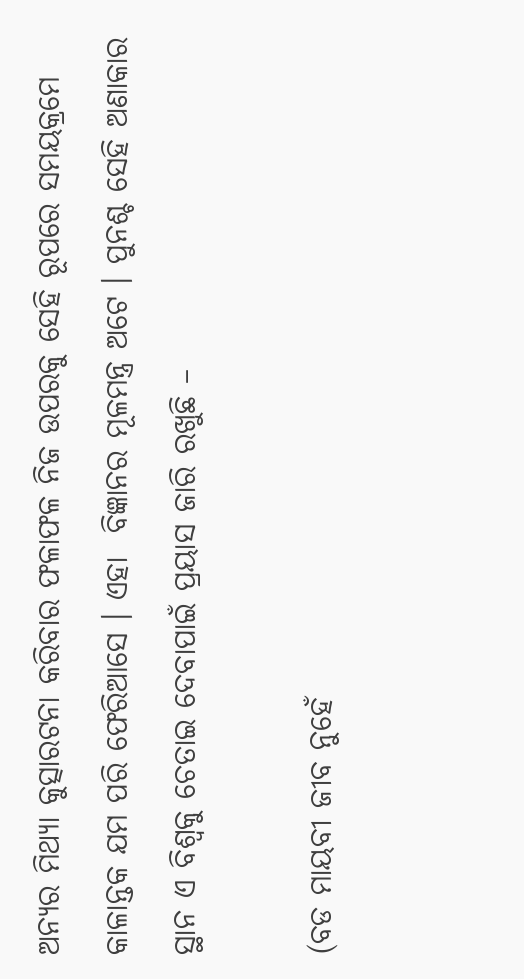ଅନ୍ୟର ମିଥ୍ୟା କୁତ୍ସାରଟନା କରିବାର ଫଳାଫଳ ନିଜ ଉପରକୁ ସେହି ରୂପରେ ସମୟକ୍ରମେ କାଳାନ୍ତକ ଯମ ପରି ଫେରିଆସେ । ଏହା  ବିଜ୍ଞାନର ମୂଳମନ୍ତ୍ର ଅଟେ । ପୁନଶ୍ଚ ସେହି ଅଣାକାର ସ୍ଥାନ ଏ ବିଶ୍ୱକୁ ଚେତାଇ ଦେବାପାଇଁ ପ୍ରୟାସ ଜାରି ରଖୁଛି –

(ବଡ ମାୟବୀ ଜୀବ ନୁହେଁ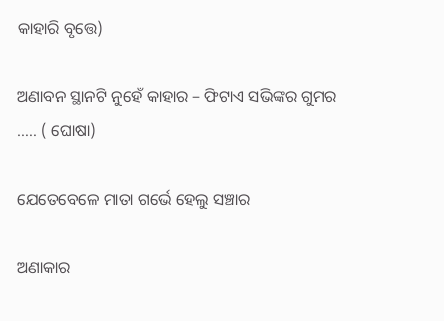କାହାରି ବୃତ୍ତେ)

ଅଣାବନ ସ୍ଥାନଟି ନୁହେଁ କାହାର – ଫିଟାଏ ସଭିଙ୍କର ଗୁମର ….. ( ଘୋଷା)

ଯେତେବେଳେ ମାତା ଗର୍ଭେ ହେଲୁ ସଞ୍ଚାର

ଅଣାକାର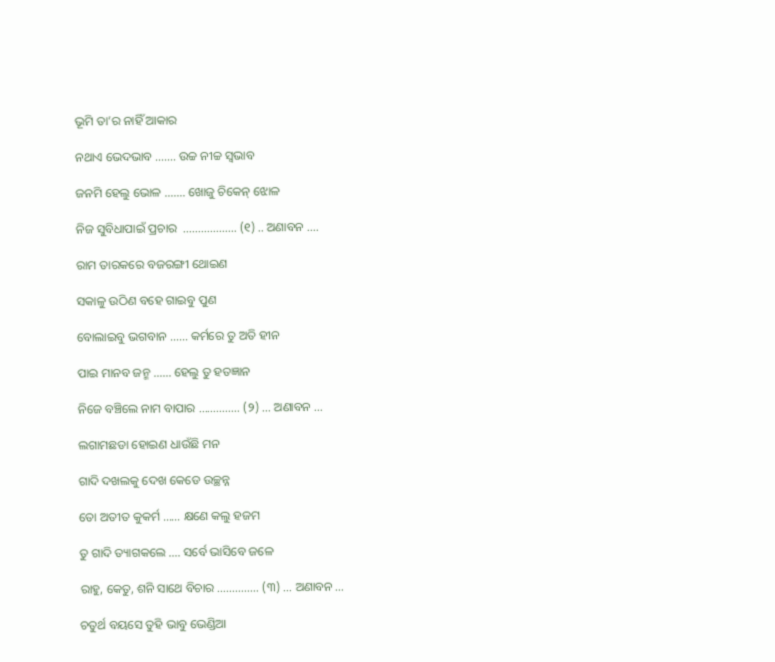ଭୂମି ତା’ର ନାହିଁ ଆକାର

ନଥାଏ ଭେଦଭାବ ……. ଉଚ୍ଚ ନୀଚ୍ଚ ସ୍ୱଭାବ

ଜନମି ହେଲୁ ଭୋଳ ……. ଖୋଜୁ ଚିକେନ୍‍ ଝୋଳ

ନିଜ ସୁବିଧାପାଇଁ ପ୍ରଚାର  ……………… (୧) .. ଅଣାବନ ….

ରାମ ତାରକରେ ବଜରଙ୍ଗୀ ଥୋଇଣ

ସକାଳୁ ଉଠିଣ ବହେ ଗାଇବୁ ପୁଣ

ବୋଲାଇବୁ ଭଗବାନ …… କର୍ମରେ ତୁ ଅତି ହୀନ

ପାଇ ମାନବ ଜନ୍ମ …… ହେଲୁ ତୁ ହତଜ୍ଞାନ

ନିଜେ ବଞ୍ଚିଲେ ନାମ ବାପାର ………….. (୨) … ଅଣାବନ …

ଲଗାମଛଡା ହୋଇଣ ଧାଉଁଛି ମନ

ଗାଦି ଦଖଲକୁ ଦେଖ କେଡେ ଉଚ୍ଛନ୍ନ

ତୋ ଅତୀତ କୁକର୍ମ …… କ୍ଷଣେ କଲୁ ହଜମ

ତୁ ଗାଦି ତ୍ୟାଗକଲେ …. ସର୍ବେ ଭାସିବେ ଜଳେ

ରାହୁ, କେତୁ, ଶନି ସାଥେ ବିଚାର ………….. (୩) … ଅଣାବନ …

ଚତୁର୍ଥ ବୟସେ ତୁହି ଭାବୁ ଭେଣ୍ଡିଆ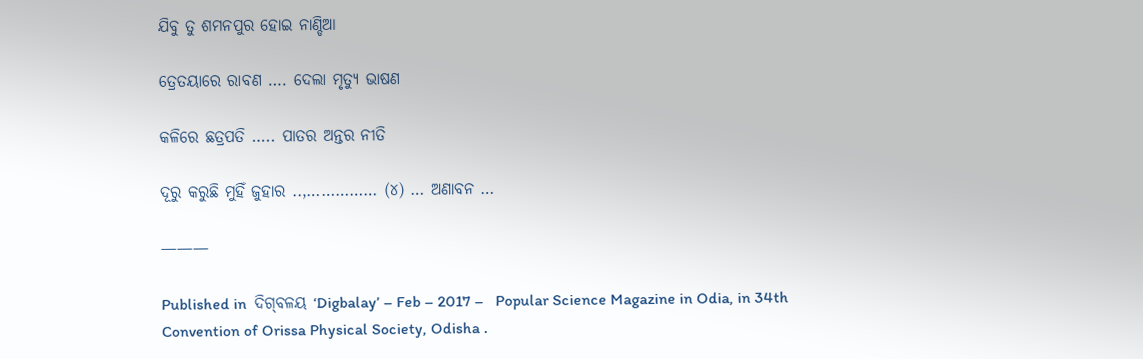ଯିବୁ ତୁ ଶମନପୁର ହୋଇ ନାଣ୍ଡିଆ

ତ୍ରେତୟାରେ ରାବଣ …. ଦେଲା ମୃତ୍ୟୁ ଭାଷଣ

କଳିରେ ଛତ୍ରପତି ….. ପାତର ଅନ୍ତର ନୀତି

ଦୂରୁ କରୁଛି ମୁହିଁ ଜୁହାର ..,…………… (୪) … ଅଣାବନ …

———

Published in  ଦିଗ୍‍ବଳୟ ‘Digbalay’ – Feb – 2017 –   Popular Science Magazine in Odia, in 34th Convention of Orissa Physical Society, Odisha .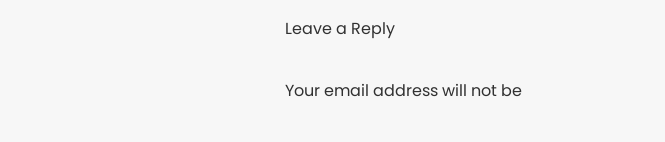Leave a Reply

Your email address will not be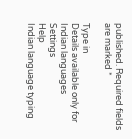published. Required fields are marked *

Type in
Details available only for Indian languages
Settings
Help
Indian language typing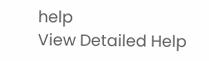help
View Detailed Help